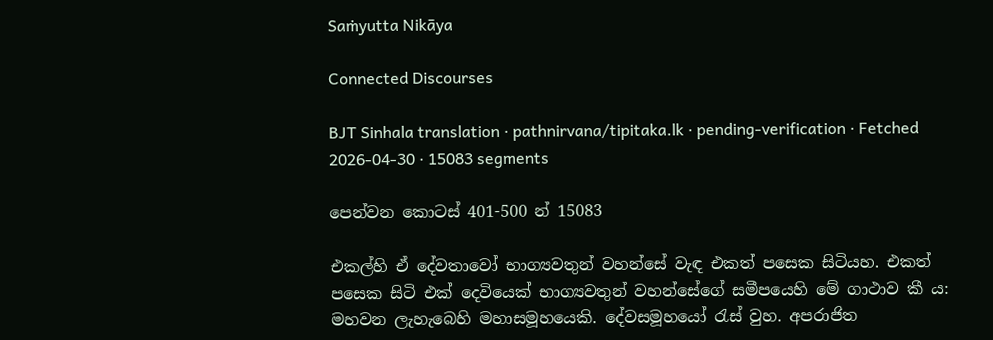Saṁyutta Nikāya

Connected Discourses

BJT Sinhala translation · pathnirvana/tipitaka.lk · pending-verification · Fetched 2026-04-30 · 15083 segments

පෙන්වන කොටස් 401-500 න් 15083

එකල්හි ඒ දේවතාවෝ භාග්‍යවතුන් වහන්සේ වැඳ එකත් පසෙක සිටියහ. එකත් පසෙක සිටි එක් දෙවියෙක් භාග්‍යවතුන් වහන්සේගේ සමීපයෙහි මේ ගාථාව කී ය:
මහවන ලැහැබෙහි මහාසමූහයෙකි. දේවසමූහයෝ රැස් වුහ. අපරාජිත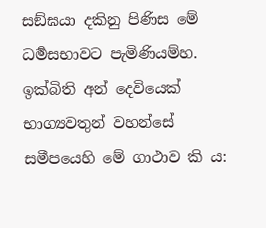සඞ්ඝයා දකිනු පිණිස මේ ධර්‍මසභාවට පැමිණියම්හ.
ඉක්බිති අන් දෙවියෙක් භාග්‍යවතුන් වහන්සේ සමීපයෙහි මේ ගාථාව කි ය: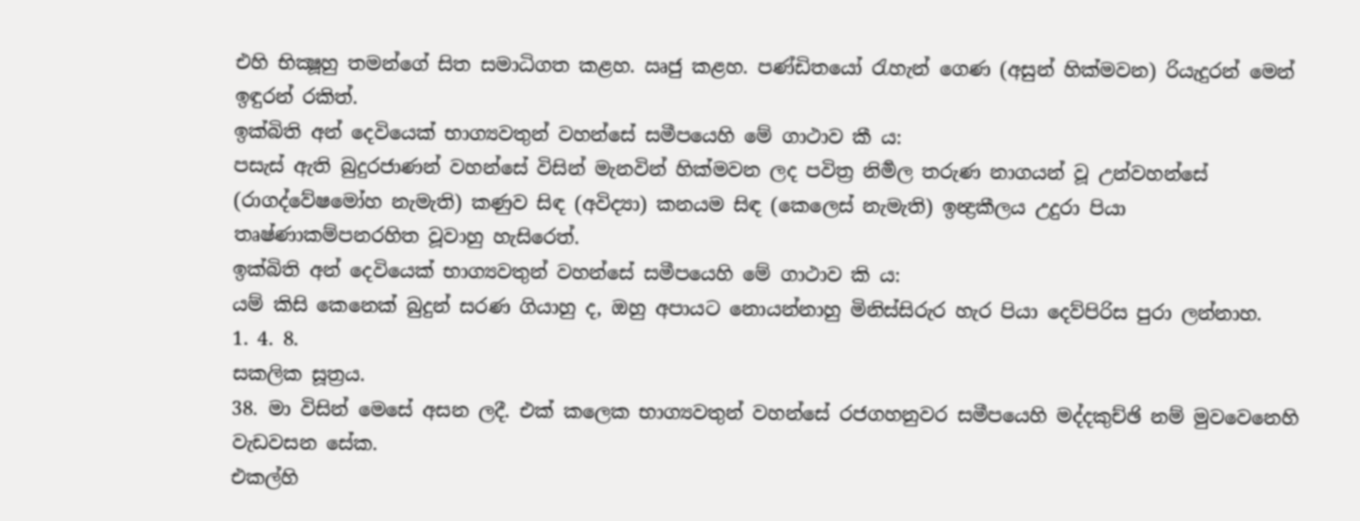එහි භික්‍ෂූහු තමන්ගේ සිත සමාධිගත කළහ. ඍජු කළහ. පණ්ඩිතයෝ රැහැන් ගෙණ (අසුන් හික්මවන) රියැදුරන් මෙන් ඉඳුරන් රකිත්.
ඉක්බිති අන් දෙවියෙක් භාග්‍යවතුන් වහන්සේ සමීපයෙහි මේ ගාථාව කී ය:
පසැස් ඇති බුදුරජාණන් වහන්සේ විසින් මැනවින් හික්මවන ලද පවිත්‍ර නිර්‍මල තරුණ නාගයන් වූ උන්වහන්සේ (රාගද්වේෂමෝහ නැමැති) කණුව සිඳ (අවිද්‍යා) කනයම සිඳ (කෙලෙස් නැමැති) ඉන්‍ද්‍රකීලය උදුරා පියා තෘෂ්ණාකම්පනරහිත වූවාහු හැසිරෙත්.
ඉක්බිති අන් දෙවියෙක් භාග්‍යවතුන් වහන්සේ සමීපයෙහි මේ ගාථාව කි ය:
යම් කිසි කෙනෙක් බුදුන් සරණ ගියාහු ද, ඔහු අපායට නොයන්නාහු මිනිස්සිරුර හැර පියා දෙව්පිරිස පුරා ලන්නාහ.
1. 4. 8.
සකලික සූත්‍රය.
38. මා විසින් මෙසේ අසන ලදී. එක් කලෙක භාග්‍යවතුන් වහන්සේ රජගහනුවර සමීපයෙහි මද්දකුච්ඡි නම් මුවවෙනෙහි වැඩවසන සේක.
එකල්හි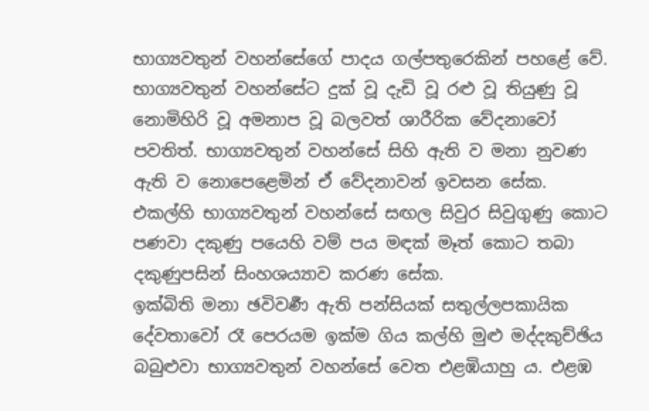භාග්‍යවතුන් වහන්සේගේ පාදය ගල්පතුරෙකින් පහළේ වේ. භාග්‍යවතුන් වහන්සේට දුක් වූ දැඩි වූ රළු වූ තියුණු වූ නොමිහිරි වූ අමනාප වූ බලවත් ශාරීරික වේදනාවෝ පවතිත්. භාග්‍යවතුන් වහන්සේ සිහි ඇති ව මනා නුවණ ඇති ව නොපෙළෙමින් ඒ වේදනාවන් ඉවසන සේක.
එකල්හි භාග්‍යවතුන් වහන්සේ සඟල සිවුර සිවුගුණු කොට පණවා දකුණු පයෙහි වම් පය මඳක් මෑත් කොට තබා දකුණුපසින් සිංහශය්‍යාව කරණ සේක.
ඉක්බිති මනා ඡවිවර්‍ණ ඇති පන්සියක් සතුල්ලපකායික දේවතාවෝ රෑ පෙරයම ඉක්ම ගිය කල්හි මුළු මද්දකුච්ඡිය බබුළුවා භාග්‍යවතුන් වහන්සේ වෙත එළඹියාහු ය. එළඹ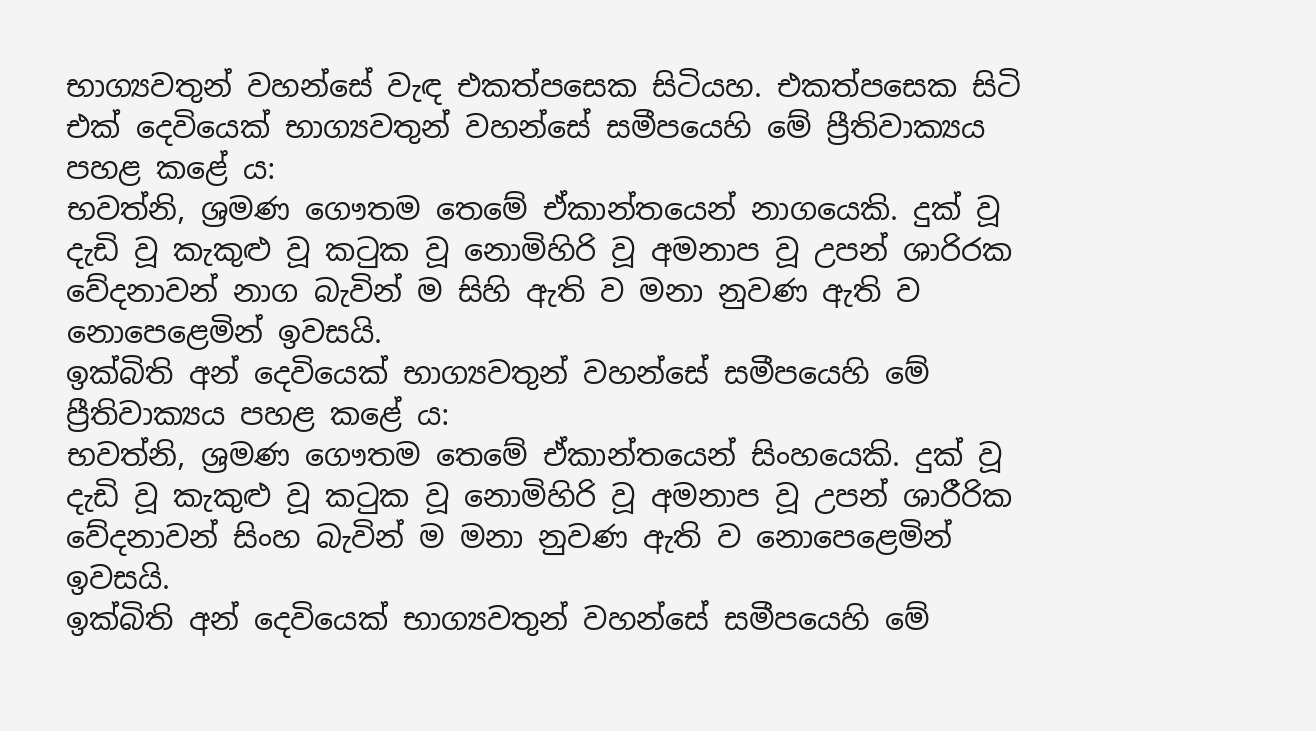භාග්‍යවතුන් වහන්සේ වැඳ එකත්පසෙක සිටියහ. එකත්පසෙක සිටි එක් දෙවියෙක් භාග්‍යවතුන් වහන්සේ සමීපයෙහි මේ ප්‍රීතිවාක්‍යය පහළ කළේ ය:
භවත්නි, ශ්‍රමණ ගෞතම තෙමේ ඒකාන්තයෙන් නාගයෙකි. දුක් වූ දැඩි වූ කැකුළු වූ කටුක වූ නොමිහිරි වූ අමනාප වූ උපන් ශාරිරක වේදනාවන් නාග බැවින් ම සිහි ඇති ව මනා නුවණ ඇති ව නොපෙළෙමින් ඉවසයි.
ඉක්බිති අන් දෙවියෙක් භාග්‍යවතුන් වහන්සේ සමීපයෙහි මේ ප්‍රීතිවාක්‍යය පහළ කළේ ය:
භවත්නි, ශ්‍රමණ ගෞතම තෙමේ ඒකාන්තයෙන් සිංහයෙකි. දුක් වූ දැඩි වූ කැකුළු වූ කටුක වූ නොමිහිරි වූ අමනාප වූ උපන් ශාරීරික වේදනාවන් සිංහ බැවින් ම මනා නුවණ ඇති ව නොපෙළෙමින් ඉවසයි.
ඉක්බිති අන් දෙවියෙක් භාග්‍යවතුන් වහන්සේ සමීපයෙහි මේ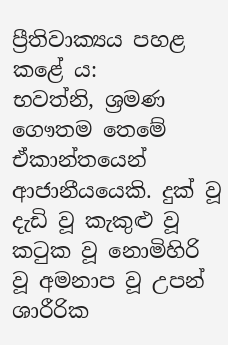ප්‍රීතිවාක්‍යය පහළ කළේ ය:
භවත්නි, ශ්‍රමණ ගෞතම තෙමේ ඒකාන්තයෙන් ආජානීයයෙකි. දුක් වූ දැඩි වූ කැකුළු වූ කටුක වූ නොමිහිරි වූ අමනාප වූ උපන් ශාරීරික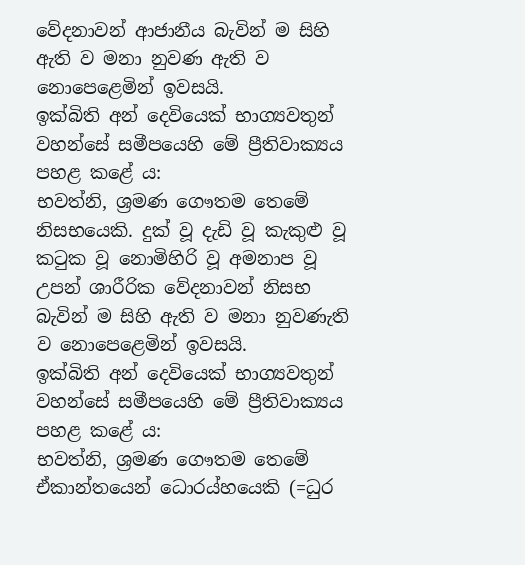වේදනාවන් ආජානීය බැවින් ම සිහි ඇති ව මනා නුවණ ඇති ව නොපෙළෙමින් ඉවසයි.
ඉක්බිති අන් දෙවියෙක් භාග්‍යවතුන් වහන්සේ සමීපයෙහි මේ ප්‍රීතිවාක්‍යය පහළ කළේ ය:
භවත්නි, ශ්‍රමණ ගෞතම තෙමේ නිසභයෙකි. දුක් වූ දැඩි වූ කැකුළු වූ කටුක වූ නොමිහිරි වූ අමනාප වූ උපන් ශාරීරික වේදනාවන් නිසභ බැවින් ම සිහි ඇති ව මනා නුවණැති ව නොපෙළෙමින් ඉවසයි.
ඉක්බිති අන් දෙවියෙක් භාග්‍යවතුන් වහන්සේ සමීපයෙහි මේ ප්‍රීතිවාක්‍යය පහළ කළේ ය:
භවත්නි, ශ්‍රමණ ගෞතම තෙමේ ඒකාන්තයෙන් ධොරය්හයෙකි (=ධුර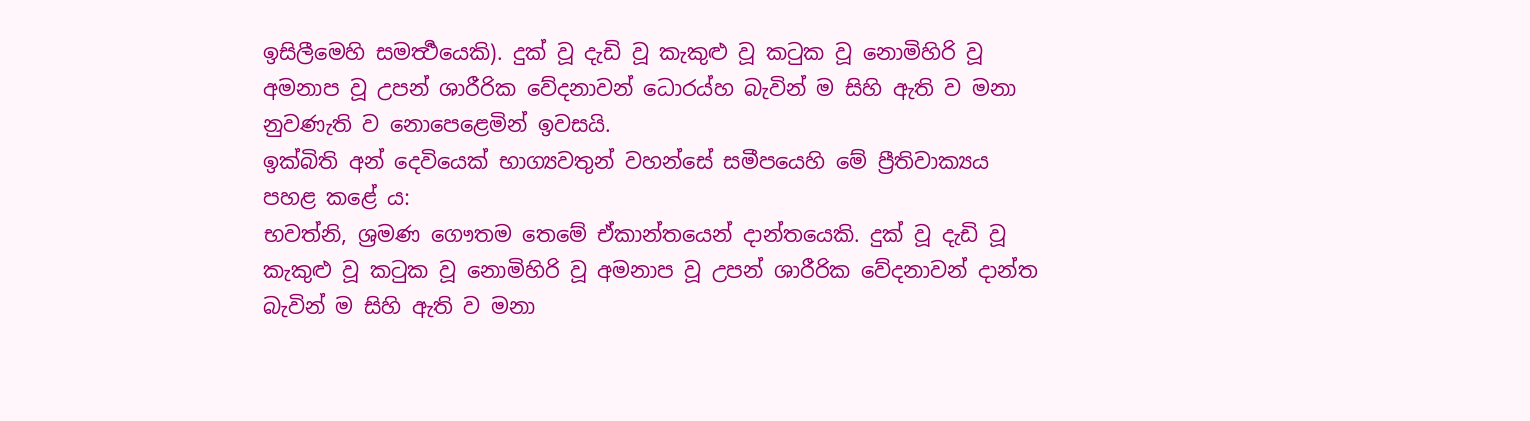ඉසිලීමෙහි සමර්‍ත්‍ථයෙකි). දුක් වූ දැඩි වූ කැකුළු වූ කටුක වූ නොමිහිරි වූ අමනාප වූ උපන් ශාරීරික වේදනාවන් ධොරය්හ බැවින් ම සිහි ඇති ව මනා නුවණැති ව නොපෙළෙමින් ඉවසයි.
ඉක්බිති අන් දෙවියෙක් භාග්‍යවතුන් වහන්සේ සමීපයෙහි මේ ප්‍රීතිවාක්‍යය පහළ කළේ ය:
භවත්නි, ශ්‍රමණ ගෞතම තෙමේ ඒකාන්තයෙන් දාන්තයෙකි. දුක් වූ දැඩි වූ කැකුළු වූ කටුක වූ නොමිහිරි වූ අමනාප වූ උපන් ශාරීරික වේදනාවන් දාන්ත බැවින් ම සිහි ඇති ව මනා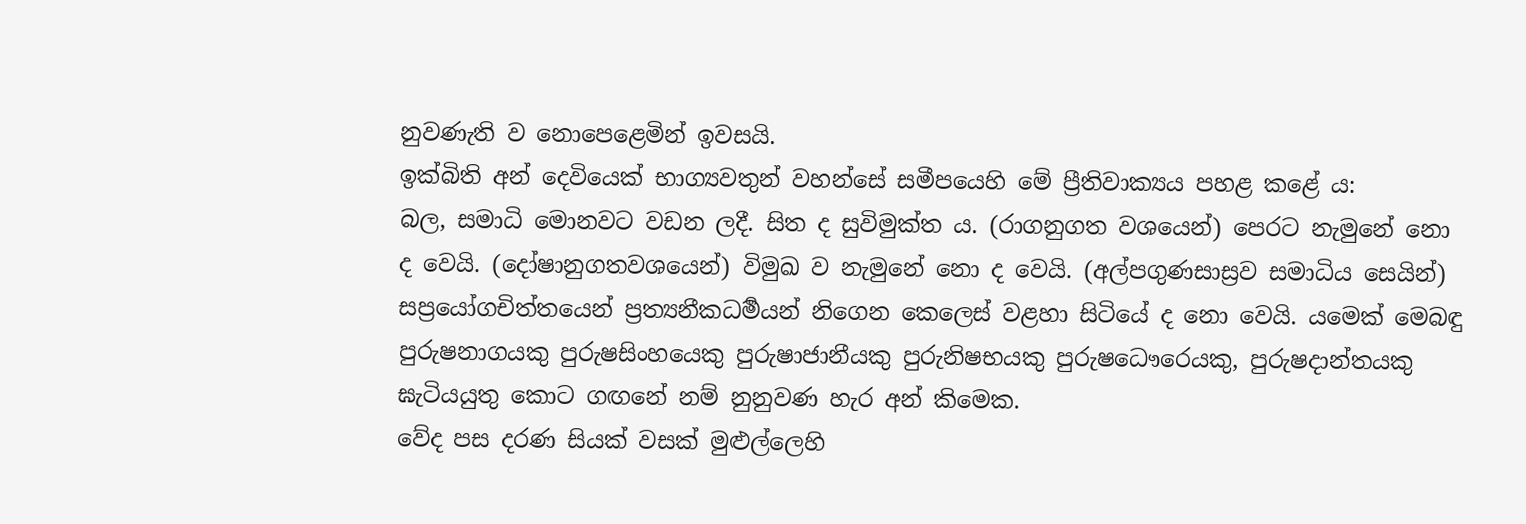නුවණැති ව නොපෙළෙමින් ඉවසයි.
ඉක්බිති අන් දෙවියෙක් භාග්‍යවතුන් වහන්සේ සමීපයෙහි මේ ප්‍රීතිවාක්‍යය පහළ කළේ ය:
බල, සමාධි මොනවට වඩන ලදී. සිත ද සුවිමුක්ත ය. (රාගනුගත වශයෙන්) පෙරට නැමුනේ නො ද වෙයි. (දෝෂානුගතවශයෙන්) විමුඛ ව නැමුනේ නො ද වෙයි. (අල්පගුණසාස්‍රව සමාධිය සෙයින්) සප්‍රයෝගචිත්තයෙන් ප්‍රත්‍යනීකධර්‍මයන් නිගෙන කෙලෙස් වළහා සිටියේ ද නො වෙයි. යමෙක් මෙබඳු පුරුෂනාගයකු පුරුෂසිංහයෙකු පුරුෂාජානීයකු පුරුනිෂභයකු පුරුෂධෞරෙයකු, පුරුෂදාන්තයකු ඝැටියයුතු කොට ගඟනේ නම් නුනුවණ හැර අන් කිමෙක.
වේද පස දරණ සියක් වසක් මුළුල්ලෙහි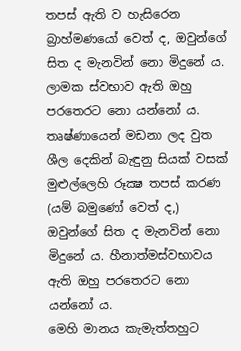තපස් ඇති ව හැසිරෙන බ්‍රාහ්මණයෝ වෙත් ද, ඔවුන්ගේ සිත ද මැනවින් නො මිදුනේ ය. ලාමක ස්වභාව ඇති ඔහු පරතෙරට නො යන්නෝ ය.
තෘෂ්ණායෙන් මඩනා ලද වුත ශීල දෙකින් බැඳුනු සියක් වසක් මුළුල්ලෙහි රූක්‍ෂ තපස් කරණ (යම් බමුණෝ වෙත් ද,) ඔවුන්ගේ සිත ද මැනවින් නො මිදුනේ ය. හීනාත්මස්වභාවය ඇති ඔහු පරතෙරට නො යන්නෝ ය.
මෙහි මානය කැමැත්තහුට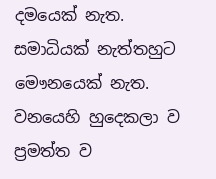දමයෙක් නැත. සමාධියක් නැත්තහුට මෞනයෙක් නැත. වනයෙහි හුදෙකලා ව ප්‍රමත්ත ව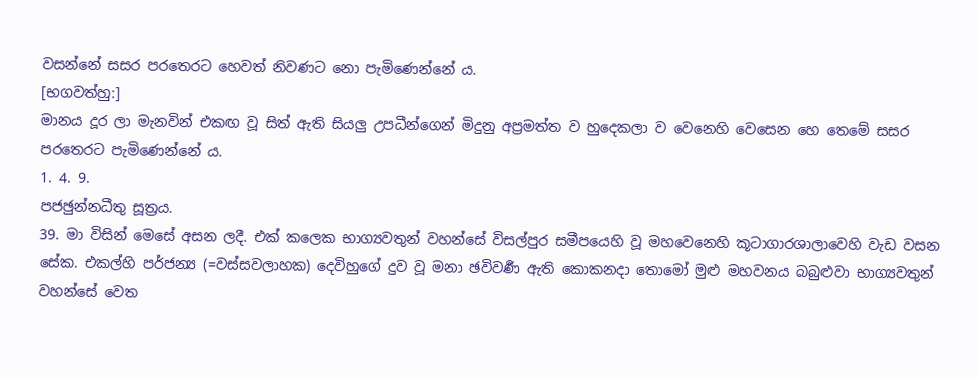වසන්නේ සසර පරතෙරට හෙවත් නිවණට නො පැමිණෙන්නේ ය.
[භගවත්හු:]
මානය දූර ලා මැනවින් එකඟ වූ සිත් ඇති සියලු උපධීන්ගෙන් මිදුනු අප්‍රමත්ත ව හුදෙකලා ව වෙනෙහි වෙසෙන හෙ තෙමේ සසර පරතෙරට පැමිණෙන්නේ ය.
1. 4. 9.
පජඡුන්නධීතු සූත්‍රය.
39. මා විසින් මෙසේ අසන ලදී. එක් කලෙක භාග්‍යවතුන් වහන්සේ විසල්පුර සමීපයෙහි වූ මහවෙනෙහි කූටාගාරශාලාවෙහි වැඩ වසන සේක. එකල්හි පර්ජන්‍ය (=වස්සවලාහක) දෙවිහුගේ දුව වූ මනා ඡවිවර්‍ණ ඇති කොකනදා තොමෝ මුළු මහවනය බබුළුවා භාග්‍යවතුන් වහන්සේ වෙත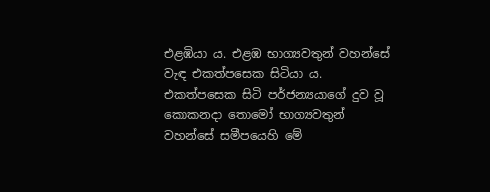එළඹියා ය. එළඹ භාග්‍යවතුන් වහන්සේ වැඳ එකත්පසෙක සිටියා ය. එකත්පසෙක සිටි පර්ජන්‍යයාගේ දුව වූ කොකනදා තොමෝ භාග්‍යවතුන් වහන්සේ සමීපයෙහි මේ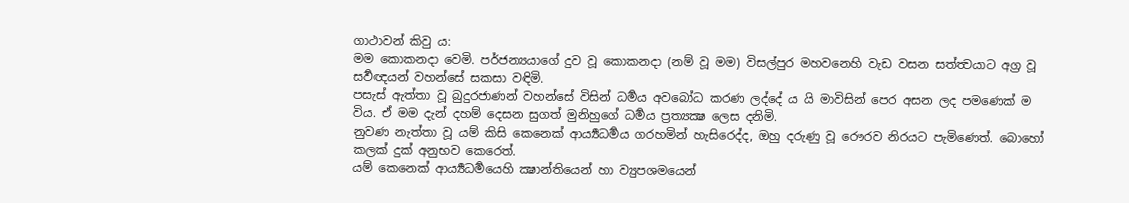ගාථාවන් කිවු ය:
මම කොකනදා වෙමි. පර්ජන්‍යයාගේ දුව වූ කොකනදා (නම් වූ මම) විසල්පුර මහවනෙහි වැඩ වසන සත්ත්‍වයාට අග්‍ර වූ සර්‍වඥයන් වහන්සේ සකසා වඳිමි.
පසැස් ඇත්තා වූ බුදුරජාණන් වහන්සේ විසින් ධර්‍මය අවබෝධ කරණ ලද්දේ ය යි මාවිසින් පෙර අසන ලද පමණෙක් ම විය. ඒ මම දැන් දහම් දෙසන සුගත් මුනිහුගේ ධර්‍මය ප්‍රත්‍යක්‍ෂ ලෙස දනිමි.
නුවණ නැත්තා වූ යම් කිසි කෙනෙක් ආර්‍ය්‍යධර්‍මය ගරහමින් හැසිරෙද්ද, ඔහු දරුණු වූ රෞරව නිරයට පැමිණෙත්. බොහෝ කලක් දුක් අනුභව කෙරෙත්.
යම් කෙනෙක් ආර්‍ය්‍යධර්‍මයෙහි ක්‍ෂාන්තියෙන් හා ව්‍යුපශමයෙන්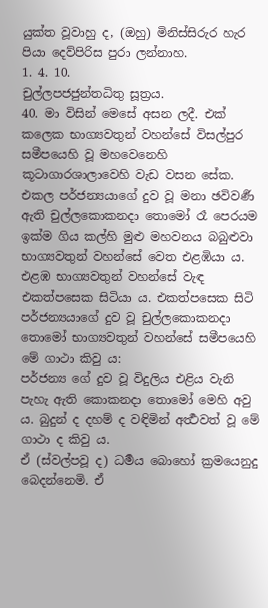යුක්ත වූවාහු ද, (ඔහු) මිනිස්සිරුර හැර පියා දෙව්පිරිස පුරා ලන්නාහ.
1. 4. 10.
චුල්ලපජජුන්තධිතු සූත්‍රය.
40. මා විසින් මෙසේ අසන ලදී. එක් කලෙක භාග්‍යවතුන් වහන්සේ විසල්පුර සමීපයෙහි වූ මහවෙනෙහි කූටාගාරශාලාවෙහි වැඩ වසන සේක. එකල පර්ජන්‍යයාගේ දුව වූ මනා ඡවිවර්‍ණ ඇති චුල්ලකොකනදා තොමෝ රෑ පෙරයම ඉක්ම ගිය කල්හි මුළු මහවනය බබුළුවා භාග්‍යවතුන් වහන්සේ වෙත එළඹියා ය. එළඹ භාග්‍යවතුන් වහන්සේ වැඳ එකත්පසෙක සිටියා ය. එකත්පසෙක සිටි පර්ජන්‍යයාගේ දුව වූ චුල්ලකොකනදා තොමෝ භාග්‍යවතුන් වහන්සේ සමීපයෙහි මේ ගාථා කිවු ය:
පර්ජන්‍ය ගේ දුව වූ විදුලිය එළිය වැනි පැහැ ඇති කොකනදා තොමෝ මෙහි අවු ය. බුදුන් ද දහම් ද වඳිමින් අර්‍ත්‍ථවත් වූ මේ ගාථා ද කිවු ය.
ඒ (ස්වල්පවූ ද) ධර්‍මය බොහෝ ක්‍රමයෙනුදු බෙදන්නෙමි. ඒ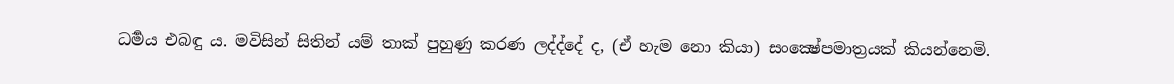ධර්‍මය එබඳු ය. මවිසින් සිතින් යම් තාක් පුහුණු කරණ ලද්ද්දේ ද, (ඒ හැම නො කියා) සංක්‍ෂේපමාත්‍රයක් කියන්නෙමි.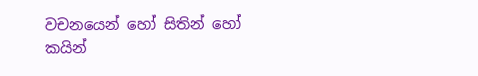වචනයෙන් හෝ සිතින් හෝ කයින්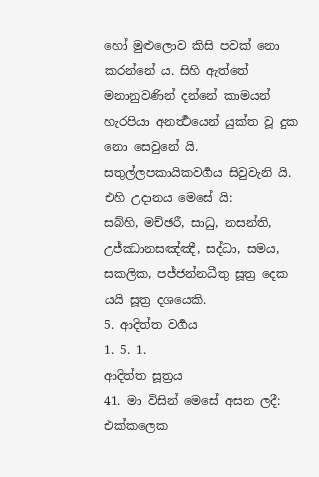හෝ මුළුලොව කිසි පවක් නො කරන්නේ ය. සිහි ඇත්තේ මනානුවණින් දන්නේ කාමයන් හැරපියා අනර්‍ත්‍ථයෙන් යුක්ත වූ දුක නො සෙවුනේ යි.
සතුල්ලපකායිකවර්‍ගය සිවුවැනි යි.
එහි උදානය මෙසේ යි:
සබ්හි, මච්ඡරී, සාධු, නසන්ති, උජ්ඣානසඤ්ඤී, සද්ධා, සමය, සකලික, පජ්ජන්නධීතු සූත්‍ර දෙක යයි සූත්‍ර දශයෙකි.
5. ආදිත්ත වර්‍ගය
1. 5. 1.
ආදිත්ත සූත්‍රය
41. මා විසින් මෙසේ අසන ලදී: එක්කලෙක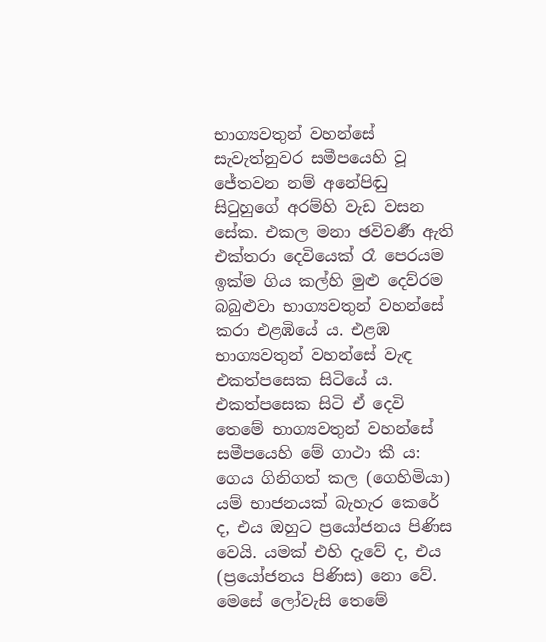භාග්‍යවතුන් වහන්සේ සැවැත්නුවර සමීපයෙහි වූ ජේතවන නම් අනේපිඬු සිටුහුගේ අරම්හි වැඩ වසන සේක. එකල මනා ඡවිවර්‍ණ ඇති එක්තරා දෙවියෙක් රෑ පෙරයම ඉක්ම ගිය කල්හි මුළු දෙව්රම බබුළුවා භාග්‍යවතුන් වහන්සේ කරා එළඹියේ ය. එළඹ භාග්‍යවතුන් වහන්සේ වැඳ එකත්පසෙක සිටියේ ය. එකත්පසෙක සිටි ඒ දෙවි තෙමේ භාග්‍යවතුන් වහන්සේ සමීපයෙහි මේ ගාථා කී ය:
ගෙය ගිනිගත් කල (ගෙහිමියා) යම් භාජනයක් බැහැර කෙරේ ද, එය ඔහුට ප්‍රයෝජනය පිණිස වෙයි. යමක් එහි දැවේ ද, එය (ප්‍රයෝජනය පිණිස) නො වේ.
මෙසේ ලෝවැසි තෙමේ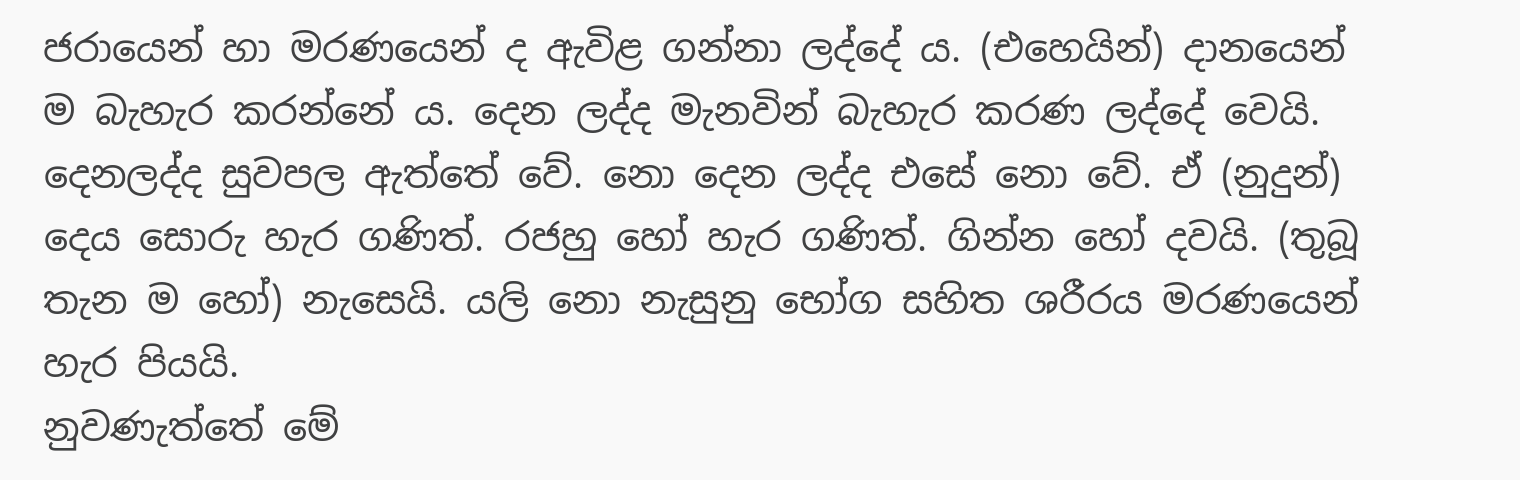ජරායෙන් හා මරණයෙන් ද ඇවිළ ගන්නා ලද්දේ ය. (එහෙයින්) දානයෙන් ම බැහැර කරන්නේ ය. දෙන ලද්ද මැනවින් බැහැර කරණ ලද්දේ වෙයි.
දෙනලද්ද සුවපල ඇත්තේ වේ. නො දෙන ලද්ද එසේ නො වේ. ඒ (නුදුන්) දෙය සොරු හැර ගණිත්. රජහු හෝ හැර ගණිත්. ගින්න හෝ දවයි. (තුබූ තැන ම හෝ) නැසෙයි. යලි නො නැසුනු භෝග සහිත ශරීරය මරණයෙන් හැර පියයි.
නුවණැත්තේ මේ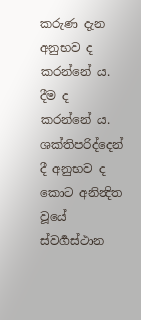කරුණ දැන අනුභව ද කරන්නේ ය. දීම ද කරන්නේ ය. ශක්තිපරිද්දෙන් දී අනුභව ද කොට අනින්‍දිත වූයේ ස්වර්‍ගස්ථාන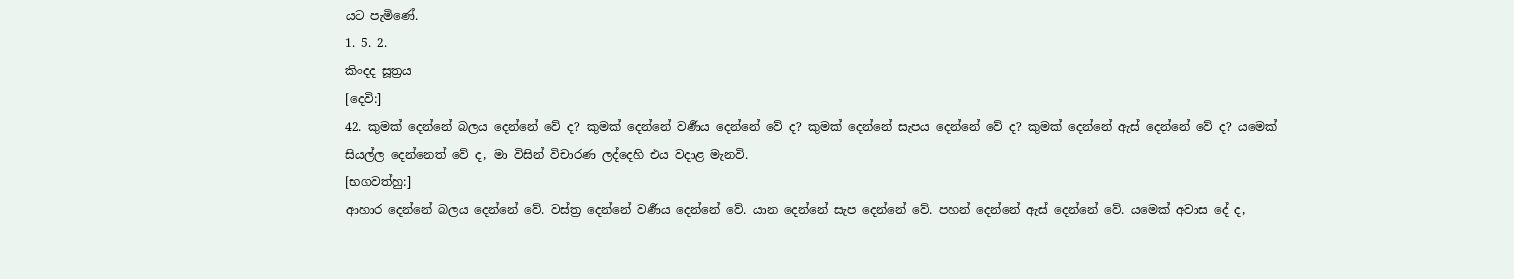යට පැමිණේ.
1. 5. 2.
කිංදද සූත්‍රය
[දෙවි:]
42. කුමක් දෙන්නේ බලය දෙන්නේ වේ ද? කුමක් දෙන්නේ වර්‍ණය දෙන්නේ වේ ද? කුමක් දෙන්නේ සැපය දෙන්නේ වේ ද? කුමක් දෙන්නේ ඇස් දෙන්නේ වේ ද? යමෙක් සියල්ල දෙන්නෙත් වේ ද, මා විසින් විචාරණ ලද්දෙහි එය වදාළ මැනවි.
[භගවත්හු:]
ආහාර දෙන්නේ බලය දෙන්නේ වේ. වස්ත්‍ර දෙන්නේ වර්‍ණය දෙන්නේ වේ. යාන දෙන්නේ සැප දෙන්නේ වේ. පහන් දෙන්නේ ඇස් දෙන්නේ වේ. යමෙක් අවාස දේ ද,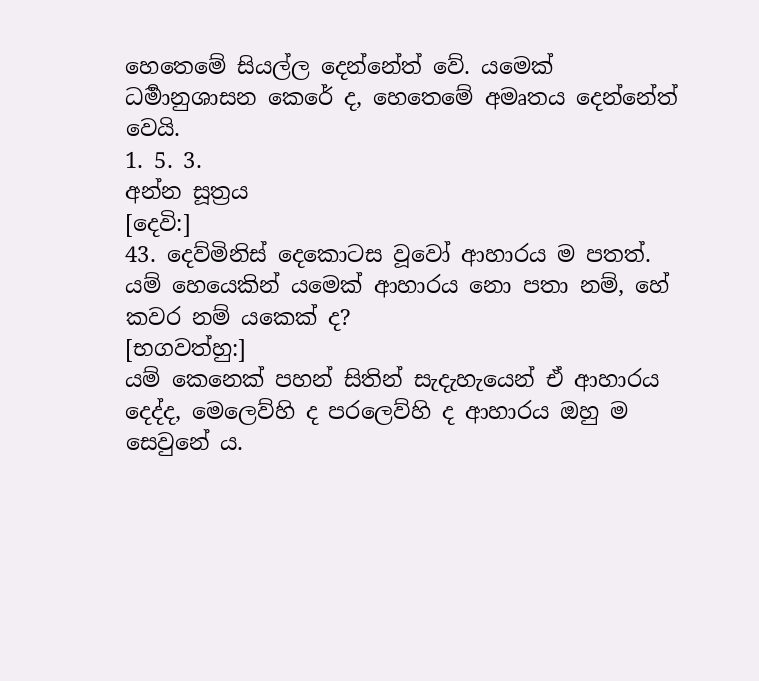හෙතෙමේ සියල්ල දෙන්නේත් වේ. යමෙක් ධර්‍මානුශාසන කෙරේ ද, හෙතෙමේ අමෘතය දෙන්නේත් වෙයි.
1. 5. 3.
අන්න සූත්‍රය
[දෙවි:]
43. දෙව්මිනිස් දෙකොටස වූවෝ ආහාරය ම පතත්. යම් හෙයෙකින් යමෙක් ආහාරය නො පතා නම්, හේ කවර නම් යකෙක් ද?
[භගවත්හු:]
යම් කෙනෙක් පහන් සිතින් සැදැහැයෙන් ඒ ආහාරය දෙද්ද, මෙලෙව්හි ද පරලෙව්හි ද ආහාරය ඔහු ම සෙවුනේ ය.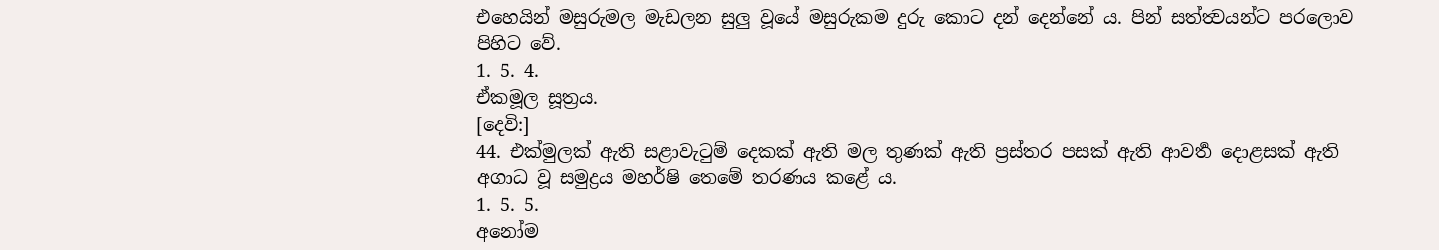එහෙයින් මසුරුමල මැඩලන සුලු වූයේ මසුරුකම දුරු කොට දන් දෙන්නේ ය. පින් සත්ත්‍වයන්ට පරලොව පිහිට වේ.
1. 5. 4.
ඒකමූල සූත්‍රය.
[දෙවි:]
44. එක්මුලක් ඇති සළාවැටුම් දෙකක් ඇති මල තුණක් ඇති ප්‍රස්තර පසක් ඇති ආවර්‍ත දොළසක් ඇති අගාධ වූ සමුද්‍රය මහර්ෂි තෙමේ තරණය කළේ ය.
1. 5. 5.
අනෝම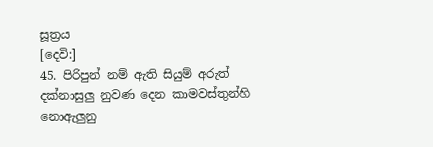සූත්‍රය
[දෙවි:]
45. පිරිපුන් නම් ඇති සියුම් අරුත් දක්නාසුලු නුවණ දෙන කාමවස්තුන්හි නොඇලුනු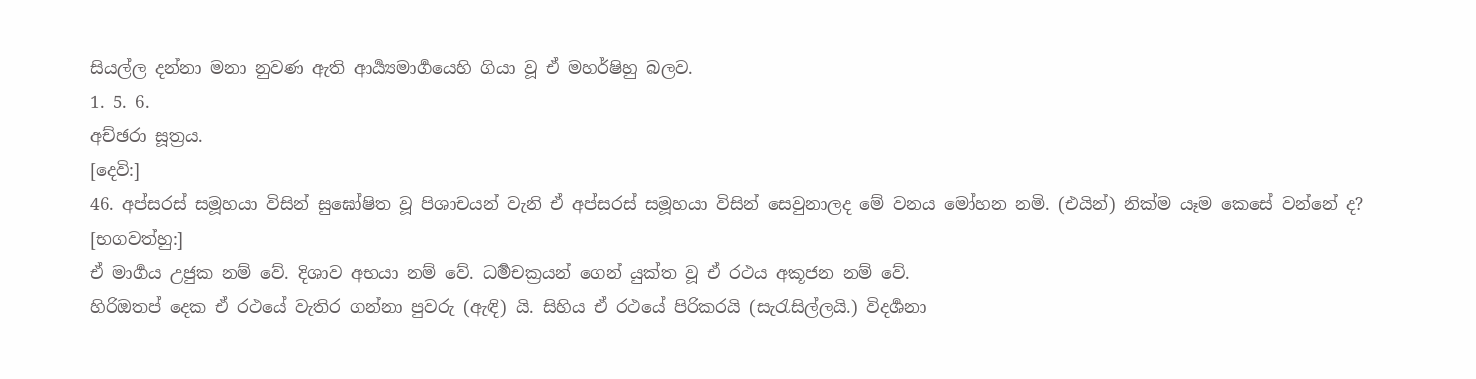සියල්ල දන්නා මනා නුවණ ඇති ආර්‍ය්‍යමාර්‍ගයෙහි ගියා වූ ඒ මහර්ෂිහු බලව.
1. 5. 6.
අච්ඡරා සූත්‍රය.
[දෙවි:]
46. අප්සරස් සමූහයා විසින් සුඝෝෂිත වූ පිශාචයන් වැනි ඒ අප්සරස් සමූහයා විසින් සෙවුනාලද මේ වනය මෝහන නමි. (එයින්) නික්ම යෑම කෙසේ වන්නේ ද?
[භගවත්හු:]
ඒ මාර්‍ගය උජුක නම් වේ. දිශාව අභයා නම් වේ. ධර්‍මචක්‍රයන් ගෙන් යුක්ත වූ ඒ රථය අකූජන නම් වේ.
හිරිඔතප් දෙක ඒ රථයේ වැතිර ගන්නා පුවරු (ඇඳි) යි. සිහිය ඒ රථයේ පිරිකරයි (සැරැසිල්ලයි.) විදර්‍ශනා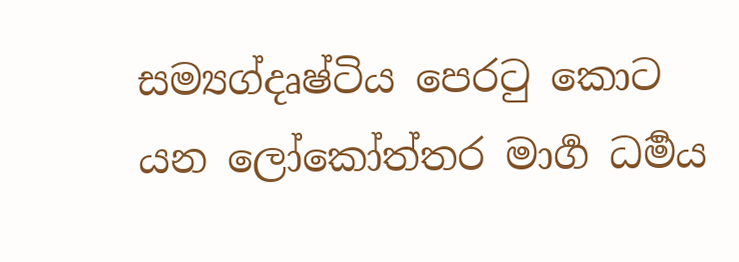සම්‍යග්දෘෂ්ටිය පෙරටු කොට යන ලෝකෝත්තර මාර්‍ග ධර්‍මය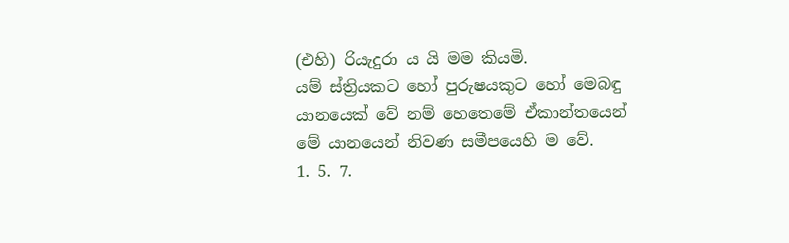(එහි) රියැදුරා ය යි මම කියමි.
යම් ස්ත්‍රියකට හෝ පුරුෂයකුට හෝ මෙබඳු යානයෙක් වේ නම් හෙතෙමේ ඒකාන්තයෙන් මේ යානයෙන් නිවණ සමීපයෙහි ම වේ.
1. 5. 7.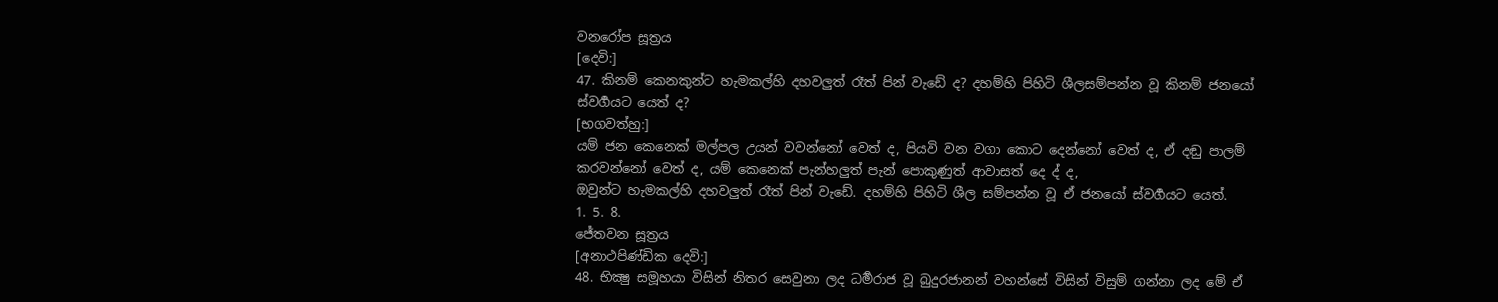වනරෝප සූත්‍රය
[දෙවි:]
47. කිනම් කෙනකුන්ට හැමකල්හි දහවලුත් රෑත් පින් වැඩේ ද? දහම්හි පිහිටි ශීලසම්පන්න වූ කිනම් ජනයෝ ස්වර්‍ගයට යෙත් ද?
[භගවත්හු:]
යම් ජන කෙනෙක් මල්පල උයන් වවන්නෝ වෙත් ද, පියවි වන වගා කොට දෙන්නෝ වෙත් ද, ඒ දඬු පාලම් කරවන්නෝ වෙත් ද, යම් කෙනෙක් පැන්හලුත් පැන් පොකුණුත් ආවාසත් දෙ ද් ද,
ඔවුන්ට හැමකල්හි දහවලුත් රෑත් පින් වැඩේ. දහම්හි පිහිටි ශීල සම්පන්න වූ ඒ ජනයෝ ස්වර්‍ගයට යෙත්.
1. 5. 8.
ජේතවන සූත්‍රය
[අනාථපිණ්ඩික දෙවි:]
48. භික්‍ෂු සමූහයා විසින් නිතර සෙවුනා ලද ධර්‍මරාජ වූ බුදුරජානන් වහන්සේ විසින් විසුම් ගන්නා ලද මේ ඒ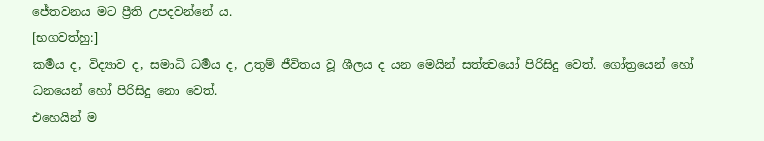ජේතවනය මට ප්‍රීති උපදවන්නේ ය.
[භගවත්හු:]
කර්‍මය ද, විද්‍යාව ද, සමාධි ධර්‍මය ද, උතුම් ජීවිතය වූ ශීලය ද යන මෙයින් සත්ත්‍වයෝ පිරිසිදු වෙත්. ගෝත්‍රයෙන් හෝ ධනයෙන් හෝ පිරිසිදු නො වෙත්.
එහෙයින් ම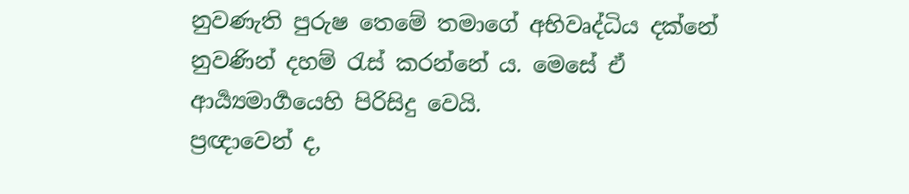නුවණැති පුරුෂ තෙමේ තමාගේ අභිවෘද්ධිය දක්නේ නුවණින් දහම් රැස් කරන්නේ ය. මෙසේ ඒ ආර්‍ය්‍යමාර්‍ගයෙහි පිරිසිදු වෙයි.
ප්‍රඥාවෙන් ද,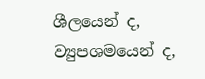ශීලයෙන් ද, ව්‍යුපශමයෙන් ද,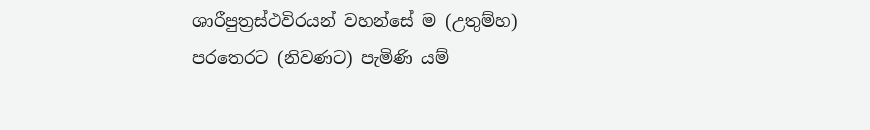ශාරීපුත්‍රස්ථවිරයන් වහන්සේ ම (උතුම්හ) පරතෙරට (නිවණට) පැමිණි යම්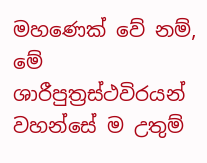මහණෙක් වේ නම්, මේ ශාරීපුත්‍රස්ථවිරයන් වහන්සේ ම උතුම්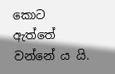කොට ඇත්තේ වන්නේ ය යි.